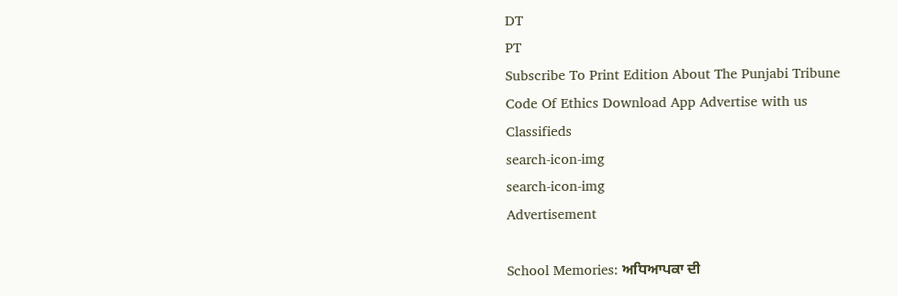DT
PT
Subscribe To Print Edition About The Punjabi Tribune Code Of Ethics Download App Advertise with us Classifieds
search-icon-img
search-icon-img
Advertisement

School Memories: ਅਧਿਆਪਕਾ ਦੀ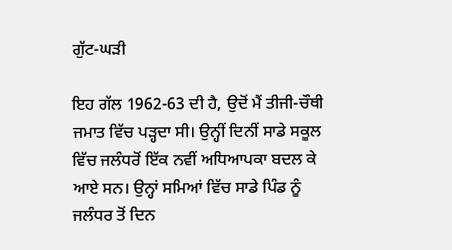ਗੁੱਟ-ਘੜੀ

ਇਹ ਗੱਲ 1962-63 ਦੀ ਹੈ, ਉਦੋਂ ਮੈਂ ਤੀਜੀ-ਚੌਥੀ ਜਮਾਤ ਵਿੱਚ ਪੜ੍ਹਦਾ ਸੀ। ਉਨ੍ਹੀਂ ਦਿਨੀਂ ਸਾਡੇ ਸਕੂਲ ਵਿੱਚ ਜਲੰਧਰੋਂ ਇੱਕ ਨਵੀਂ ਅਧਿਆਪਕਾ ਬਦਲ ਕੇ ਆਏ ਸਨ। ਉਨ੍ਹਾਂ ਸਮਿਆਂ ਵਿੱਚ ਸਾਡੇ ਪਿੰਡ ਨੂੰ ਜਲੰਧਰ ਤੋਂ ਦਿਨ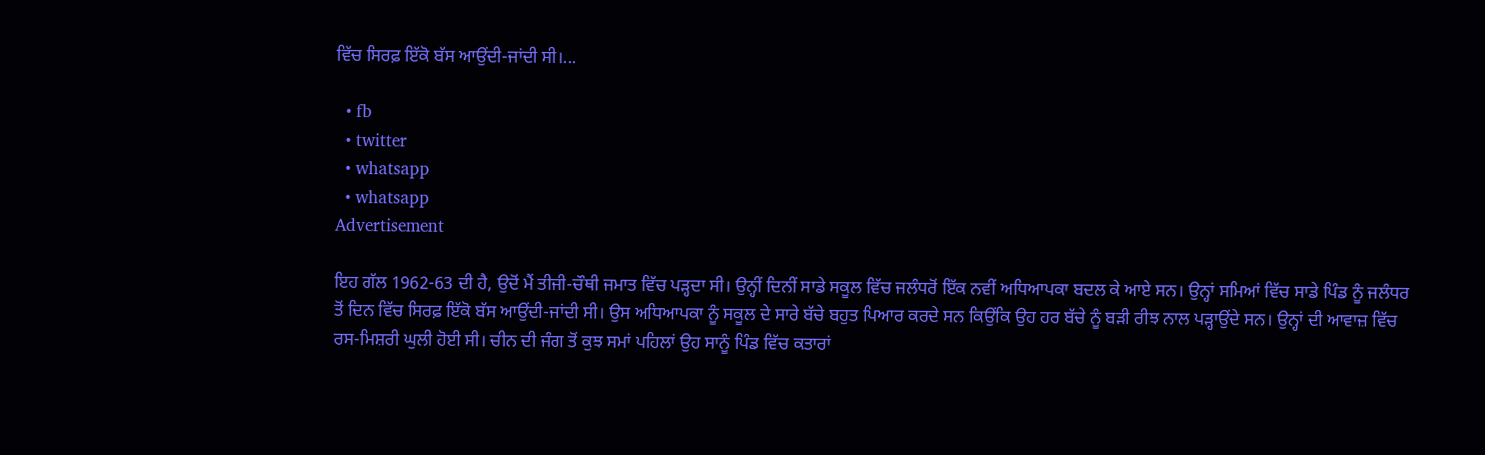ਵਿੱਚ ਸਿਰਫ਼ ਇੱਕੋ ਬੱਸ ਆਉਂਦੀ-ਜਾਂਦੀ ਸੀ।...

  • fb
  • twitter
  • whatsapp
  • whatsapp
Advertisement

ਇਹ ਗੱਲ 1962-63 ਦੀ ਹੈ, ਉਦੋਂ ਮੈਂ ਤੀਜੀ-ਚੌਥੀ ਜਮਾਤ ਵਿੱਚ ਪੜ੍ਹਦਾ ਸੀ। ਉਨ੍ਹੀਂ ਦਿਨੀਂ ਸਾਡੇ ਸਕੂਲ ਵਿੱਚ ਜਲੰਧਰੋਂ ਇੱਕ ਨਵੀਂ ਅਧਿਆਪਕਾ ਬਦਲ ਕੇ ਆਏ ਸਨ। ਉਨ੍ਹਾਂ ਸਮਿਆਂ ਵਿੱਚ ਸਾਡੇ ਪਿੰਡ ਨੂੰ ਜਲੰਧਰ ਤੋਂ ਦਿਨ ਵਿੱਚ ਸਿਰਫ਼ ਇੱਕੋ ਬੱਸ ਆਉਂਦੀ-ਜਾਂਦੀ ਸੀ। ਉਸ ਅਧਿਆਪਕਾ ਨੂੰ ਸਕੂਲ ਦੇ ਸਾਰੇ ਬੱਚੇ ਬਹੁਤ ਪਿਆਰ ਕਰਦੇ ਸਨ ਕਿਉਂਕਿ ਉਹ ਹਰ ਬੱਚੇ ਨੂੰ ਬੜੀ ਰੀਝ ਨਾਲ ਪੜ੍ਹਾਉਂਦੇ ਸਨ। ਉਨ੍ਹਾਂ ਦੀ ਆਵਾਜ਼ ਵਿੱਚ ਰਸ-ਮਿਸ਼ਰੀ ਘੁਲੀ ਹੋਈ ਸੀ। ਚੀਨ ਦੀ ਜੰਗ ਤੋਂ ਕੁਝ ਸਮਾਂ ਪਹਿਲਾਂ ਉਹ ਸਾਨੂੰ ਪਿੰਡ ਵਿੱਚ ਕਤਾਰਾਂ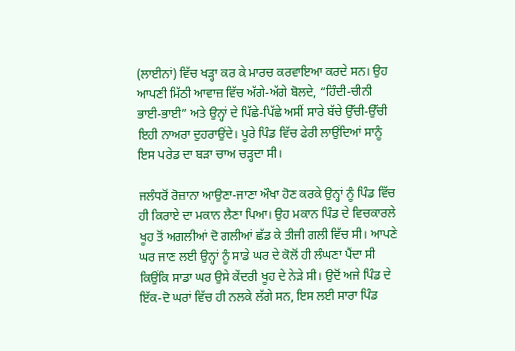(ਲਾਈਨਾਂ) ਵਿੱਚ ਖੜ੍ਹਾ ਕਰ ਕੇ ਮਾਰਚ ਕਰਵਾਇਆ ਕਰਦੇ ਸਨ। ਉਹ ਆਪਣੀ ਮਿੱਠੀ ਆਵਾਜ਼ ਵਿੱਚ ਅੱਗੇ-ਅੱਗੇ ਬੋਲਦੇ, “ਹਿੰਦੀ-ਚੀਨੀ ਭਾਈ-ਭਾਈ” ਅਤੇ ਉਨ੍ਹਾਂ ਦੇ ਪਿੱਛੇ-ਪਿੱਛੇ ਅਸੀਂ ਸਾਰੇ ਬੱਚੇ ਉੱਚੀ-ਉੱਚੀ ਇਹੀ ਨਾਅਰਾ ਦੁਹਰਾਉਂਦੇ। ਪੂਰੇ ਪਿੰਡ ਵਿੱਚ ਫੇਰੀ ਲਾਉਂਦਿਆਂ ਸਾਨੂੰ ਇਸ ਪਰੇਡ ਦਾ ਬੜਾ ਚਾਅ ਚੜ੍ਹਦਾ ਸੀ।

ਜਲੰਧਰੋਂ ਰੋਜ਼ਾਨਾ ਆਉਣਾ-ਜਾਣਾ ਔਖਾ ਹੋਣ ਕਰਕੇ ਉਨ੍ਹਾਂ ਨੂੰ ਪਿੰਡ ਵਿੱਚ ਹੀ ਕਿਰਾਏ ਦਾ ਮਕਾਨ ਲੈਣਾ ਪਿਆ। ਉਹ ਮਕਾਨ ਪਿੰਡ ਦੇ ਵਿਚਕਾਰਲੇ ਖੂਹ ਤੋਂ ਅਗਲੀਆਂ ਦੋ ਗਲੀਆਂ ਛੱਡ ਕੇ ਤੀਜੀ ਗਲੀ ਵਿੱਚ ਸੀ। ਆਪਣੇ ਘਰ ਜਾਣ ਲਈ ਉਨ੍ਹਾਂ ਨੂੰ ਸਾਡੇ ਘਰ ਦੇ ਕੋਲੋਂ ਹੀ ਲੰਘਣਾ ਪੈਂਦਾ ਸੀ ਕਿਉਂਕਿ ਸਾਡਾ ਘਰ ਉਸੇ ਕੇਂਦਰੀ ਖੂਹ ਦੇ ਨੇੜੇ ਸੀ। ਉਦੋਂ ਅਜੇ ਪਿੰਡ ਦੇ ਇੱਕ-ਦੋ ਘਰਾਂ ਵਿੱਚ ਹੀ ਨਲਕੇ ਲੱਗੇ ਸਨ, ਇਸ ਲਈ ਸਾਰਾ ਪਿੰਡ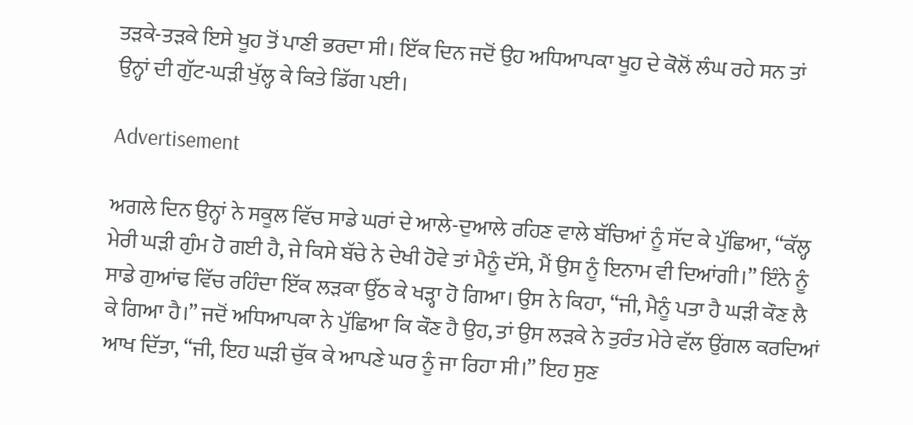ਤੜਕੇ-ਤੜਕੇ ਇਸੇ ਖੂਹ ਤੋਂ ਪਾਣੀ ਭਰਦਾ ਸੀ। ਇੱਕ ਦਿਨ ਜਦੋਂ ਉਹ ਅਧਿਆਪਕਾ ਖੂਹ ਦੇ ਕੋਲੋਂ ਲੰਘ ਰਹੇ ਸਨ ਤਾਂ ਉਨ੍ਹਾਂ ਦੀ ਗੁੱਟ-ਘੜੀ ਖੁੱਲ੍ਹ ਕੇ ਕਿਤੇ ਡਿੱਗ ਪਈ।

Advertisement

ਅਗਲੇ ਦਿਨ ਉਨ੍ਹਾਂ ਨੇ ਸਕੂਲ ਵਿੱਚ ਸਾਡੇ ਘਰਾਂ ਦੇ ਆਲੇ-ਦੁਆਲੇ ਰਹਿਣ ਵਾਲੇ ਬੱਚਿਆਂ ਨੂੰ ਸੱਦ ਕੇ ਪੁੱਛਿਆ, “ਕੱਲ੍ਹ ਮੇਰੀ ਘੜੀ ਗੁੰਮ ਹੋ ਗਈ ਹੈ, ਜੇ ਕਿਸੇ ਬੱਚੇ ਨੇ ਦੇਖੀ ਹੋਵੇ ਤਾਂ ਮੈਨੂੰ ਦੱਸੇ, ਮੈਂ ਉਸ ਨੂੰ ਇਨਾਮ ਵੀ ਦਿਆਂਗੀ।” ਇੰਨੇ ਨੂੰ ਸਾਡੇ ਗੁਆਂਢ ਵਿੱਚ ਰਹਿੰਦਾ ਇੱਕ ਲੜਕਾ ਉੱਠ ਕੇ ਖੜ੍ਹਾ ਹੋ ਗਿਆ। ਉਸ ਨੇ ਕਿਹਾ, “ਜੀ, ਮੈਨੂੰ ਪਤਾ ਹੈ ਘੜੀ ਕੌਣ ਲੈ ਕੇ ਗਿਆ ਹੈ।” ਜਦੋਂ ਅਧਿਆਪਕਾ ਨੇ ਪੁੱਛਿਆ ਕਿ ਕੌਣ ਹੈ ਉਹ, ਤਾਂ ਉਸ ਲੜਕੇ ਨੇ ਤੁਰੰਤ ਮੇਰੇ ਵੱਲ ਉਂਗਲ ਕਰਦਿਆਂ ਆਖ ਦਿੱਤਾ, “ਜੀ, ਇਹ ਘੜੀ ਚੁੱਕ ਕੇ ਆਪਣੇ ਘਰ ਨੂੰ ਜਾ ਰਿਹਾ ਸੀ।” ਇਹ ਸੁਣ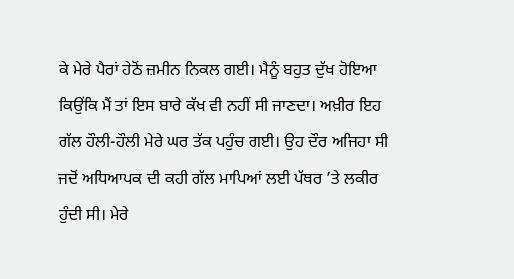ਕੇ ਮੇਰੇ ਪੈਰਾਂ ਹੇਠੋਂ ਜ਼ਮੀਨ ਨਿਕਲ ਗਈ। ਮੈਨੂੰ ਬਹੁਤ ਦੁੱਖ ਹੋਇਆ ਕਿਉਂਕਿ ਮੈਂ ਤਾਂ ਇਸ ਬਾਰੇ ਕੱਖ ਵੀ ਨਹੀਂ ਸੀ ਜਾਣਦਾ। ਅਖ਼ੀਰ ਇਹ ਗੱਲ ਹੌਲੀ-ਹੌਲੀ ਮੇਰੇ ਘਰ ਤੱਕ ਪਹੁੰਚ ਗਈ। ਉਹ ਦੌਰ ਅਜਿਹਾ ਸੀ ਜਦੋਂ ਅਧਿਆਪਕ ਦੀ ਕਹੀ ਗੱਲ ਮਾਪਿਆਂ ਲਈ ਪੱਥਰ ’ਤੇ ਲਕੀਰ ਹੁੰਦੀ ਸੀ। ਮੇਰੇ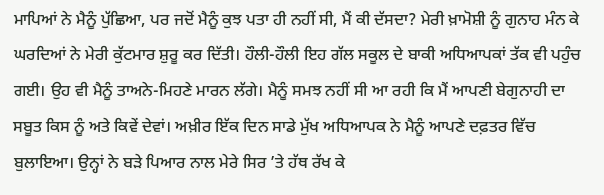ਮਾਪਿਆਂ ਨੇ ਮੈਨੂੰ ਪੁੱਛਿਆ, ਪਰ ਜਦੋਂ ਮੈਨੂੰ ਕੁਝ ਪਤਾ ਹੀ ਨਹੀਂ ਸੀ, ਮੈਂ ਕੀ ਦੱਸਦਾ? ਮੇਰੀ ਖ਼ਾਮੋਸ਼ੀ ਨੂੰ ਗੁਨਾਹ ਮੰਨ ਕੇ ਘਰਦਿਆਂ ਨੇ ਮੇਰੀ ਕੁੱਟਮਾਰ ਸ਼ੁਰੂ ਕਰ ਦਿੱਤੀ। ਹੌਲੀ-ਹੌਲੀ ਇਹ ਗੱਲ ਸਕੂਲ ਦੇ ਬਾਕੀ ਅਧਿਆਪਕਾਂ ਤੱਕ ਵੀ ਪਹੁੰਚ ਗਈ। ਉਹ ਵੀ ਮੈਨੂੰ ਤਾਅਨੇ-ਮਿਹਣੇ ਮਾਰਨ ਲੱਗੇ। ਮੈਨੂੰ ਸਮਝ ਨਹੀਂ ਸੀ ਆ ਰਹੀ ਕਿ ਮੈਂ ਆਪਣੀ ਬੇਗੁਨਾਹੀ ਦਾ ਸਬੂਤ ਕਿਸ ਨੂੰ ਅਤੇ ਕਿਵੇਂ ਦੇਵਾਂ। ਅਖ਼ੀਰ ਇੱਕ ਦਿਨ ਸਾਡੇ ਮੁੱਖ ਅਧਿਆਪਕ ਨੇ ਮੈਨੂੰ ਆਪਣੇ ਦਫ਼ਤਰ ਵਿੱਚ ਬੁਲਾਇਆ। ਉਨ੍ਹਾਂ ਨੇ ਬੜੇ ਪਿਆਰ ਨਾਲ ਮੇਰੇ ਸਿਰ ’ਤੇ ਹੱਥ ਰੱਖ ਕੇ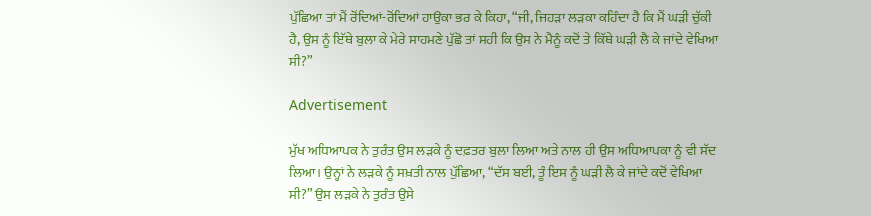ਪੁੱਛਿਆ ਤਾਂ ਮੈਂ ਰੋਂਦਿਆਂ-ਰੋਂਦਿਆਂ ਹਾਉਕਾ ਭਰ ਕੇ ਕਿਹਾ, “ਜੀ, ਜਿਹੜਾ ਲੜਕਾ ਕਹਿੰਦਾ ਹੈ ਕਿ ਮੈਂ ਘੜੀ ਚੁੱਕੀ ਹੈ, ਉਸ ਨੂੰ ਇੱਥੇ ਬੁਲਾ ਕੇ ਮੇਰੇ ਸਾਹਮਣੇ ਪੁੱਛੋ ਤਾਂ ਸਹੀ ਕਿ ਉਸ ਨੇ ਮੈਨੂੰ ਕਦੋਂ ਤੇ ਕਿੱਥੇ ਘੜੀ ਲੈ ਕੇ ਜਾਂਦੇ ਵੇਖਿਆ ਸੀ?”

Advertisement

ਮੁੱਖ ਅਧਿਆਪਕ ਨੇ ਤੁਰੰਤ ਉਸ ਲੜਕੇ ਨੂੰ ਦਫ਼ਤਰ ਬੁਲਾ ਲਿਆ ਅਤੇ ਨਾਲ ਹੀ ਉਸ ਅਧਿਆਪਕਾ ਨੂੰ ਵੀ ਸੱਦ ਲਿਆ। ਉਨ੍ਹਾਂ ਨੇ ਲੜਕੇ ਨੂੰ ਸਖ਼ਤੀ ਨਾਲ ਪੁੱਛਿਆ, “ਦੱਸ ਬਈ, ਤੂੰ ਇਸ ਨੂੰ ਘੜੀ ਲੈ ਕੇ ਜਾਂਦੇ ਕਦੋਂ ਵੇਖਿਆ ਸੀ?” ਉਸ ਲੜਕੇ ਨੇ ਤੁਰੰਤ ਉਸੇ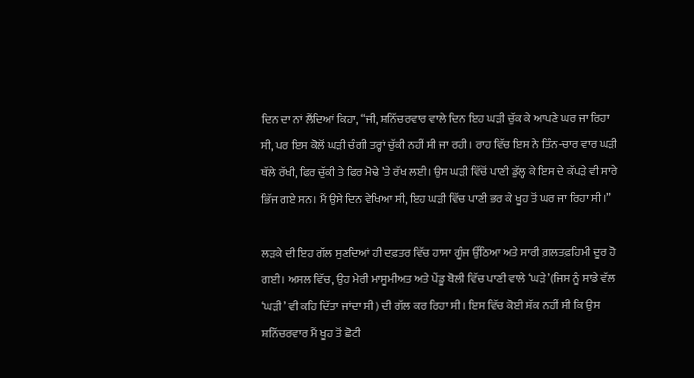ਦਿਨ ਦਾ ਨਾਂ ਲੈਂਦਿਆਂ ਕਿਹਾ, “ਜੀ, ਸ਼ਨਿੱਚਰਵਾਰ ਵਾਲੇ ਦਿਨ ਇਹ ਘੜੀ ਚੁੱਕ ਕੇ ਆਪਣੇ ਘਰ ਜਾ ਰਿਹਾ ਸੀ, ਪਰ ਇਸ ਕੋਲੋਂ ਘੜੀ ਚੰਗੀ ਤਰ੍ਹਾਂ ਚੁੱਕੀ ਨਹੀਂ ਸੀ ਜਾ ਰਹੀ। ਰਾਹ ਵਿੱਚ ਇਸ ਨੇ ਤਿੰਨ-ਚਾਰ ਵਾਰ ਘੜੀ ਥੱਲੇ ਰੱਖੀ, ਫਿਰ ਚੁੱਕੀ ਤੇ ਫਿਰ ਮੋਢੇ ’ਤੇ ਰੱਖ ਲਈ। ਉਸ ਘੜੀ ਵਿੱਚੋਂ ਪਾਣੀ ਡੁੱਲ੍ਹ ਕੇ ਇਸ ਦੇ ਕੱਪੜੇ ਵੀ ਸਾਰੇ ਭਿੱਜ ਗਏ ਸਨ। ਮੈਂ ਉਸੇ ਦਿਨ ਵੇਖਿਆ ਸੀ, ਇਹ ਘੜੀ ਵਿੱਚ ਪਾਣੀ ਭਰ ਕੇ ਖੂਹ ਤੋਂ ਘਰ ਜਾ ਰਿਹਾ ਸੀ।”

ਲੜਕੇ ਦੀ ਇਹ ਗੱਲ ਸੁਣਦਿਆਂ ਹੀ ਦਫ਼ਤਰ ਵਿੱਚ ਹਾਸਾ ਗੂੰਜ ਉੱਠਿਆ ਅਤੇ ਸਾਰੀ ਗ਼ਲਤਫ਼ਹਿਮੀ ਦੂਰ ਹੋ ਗਈ। ਅਸਲ ਵਿੱਚ, ਉਹ ਮੇਰੀ ਮਾਸੂਮੀਅਤ ਅਤੇ ਪੇਂਡੂ ਬੋਲੀ ਵਿੱਚ ਪਾਣੀ ਵਾਲੇ ‘ਘੜੇ’(ਜਿਸ ਨੂੰ ਸਾਡੇ ਵੱਲ ‘ਘੜੀ’ ਵੀ ਕਹਿ ਦਿੱਤਾ ਜਾਂਦਾ ਸੀ) ਦੀ ਗੱਲ ਕਰ ਰਿਹਾ ਸੀ। ਇਸ ਵਿੱਚ ਕੋਈ ਸ਼ੱਕ ਨਹੀਂ ਸੀ ਕਿ ਉਸ ਸ਼ਨਿੱਚਰਵਾਰ ਮੈਂ ਖੂਹ ਤੋਂ ਛੋਟੀ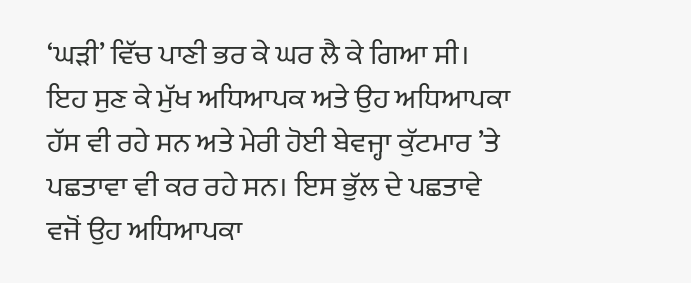‘ਘੜੀ’ ਵਿੱਚ ਪਾਣੀ ਭਰ ਕੇ ਘਰ ਲੈ ਕੇ ਗਿਆ ਸੀ। ਇਹ ਸੁਣ ਕੇ ਮੁੱਖ ਅਧਿਆਪਕ ਅਤੇ ਉਹ ਅਧਿਆਪਕਾ ਹੱਸ ਵੀ ਰਹੇ ਸਨ ਅਤੇ ਮੇਰੀ ਹੋਈ ਬੇਵਜ੍ਹਾ ਕੁੱਟਮਾਰ ’ਤੇ ਪਛਤਾਵਾ ਵੀ ਕਰ ਰਹੇ ਸਨ। ਇਸ ਭੁੱਲ ਦੇ ਪਛਤਾਵੇ ਵਜੋਂ ਉਹ ਅਧਿਆਪਕਾ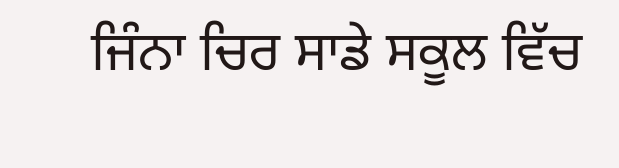ਜਿੰਨਾ ਚਿਰ ਸਾਡੇ ਸਕੂਲ ਵਿੱਚ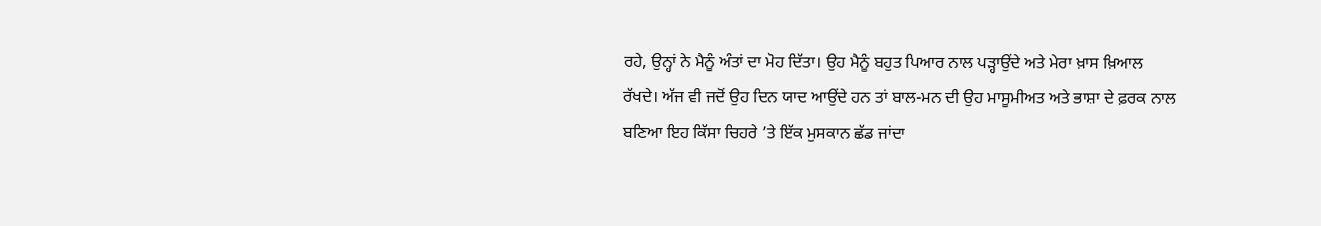ਰਹੇ, ਉਨ੍ਹਾਂ ਨੇ ਮੈਨੂੰ ਅੰਤਾਂ ਦਾ ਮੋਹ ਦਿੱਤਾ। ਉਹ ਮੈਨੂੰ ਬਹੁਤ ਪਿਆਰ ਨਾਲ ਪੜ੍ਹਾਉਂਦੇ ਅਤੇ ਮੇਰਾ ਖ਼ਾਸ ਖ਼ਿਆਲ ਰੱਖਦੇ। ਅੱਜ ਵੀ ਜਦੋਂ ਉਹ ਦਿਨ ਯਾਦ ਆਉਂਦੇ ਹਨ ਤਾਂ ਬਾਲ-ਮਨ ਦੀ ਉਹ ਮਾਸੂਮੀਅਤ ਅਤੇ ਭਾਸ਼ਾ ਦੇ ਫ਼ਰਕ ਨਾਲ ਬਣਿਆ ਇਹ ਕਿੱਸਾ ਚਿਹਰੇ ’ਤੇ ਇੱਕ ਮੁਸਕਾਨ ਛੱਡ ਜਾਂਦਾ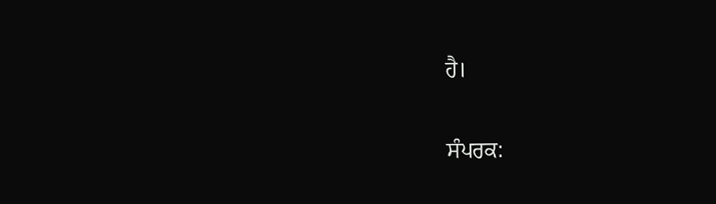ਹੈ।

ਸੰਪਰਕ: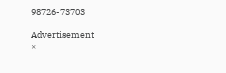98726-73703

Advertisement
×